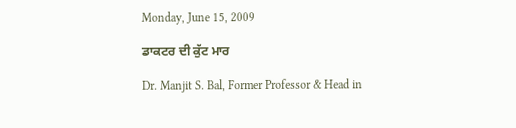Monday, June 15, 2009

ਡਾਕਟਰ ਦੀ ਕੁੱਟ ਮਾਰ

Dr. Manjit S. Bal, Former Professor & Head in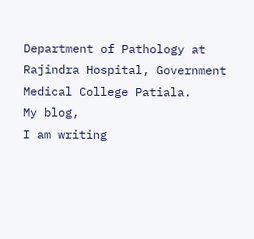Department of Pathology at Rajindra Hospital, Government Medical College Patiala.
My blog,
I am writing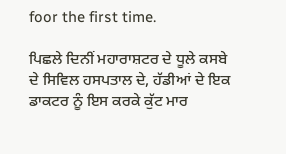foor the first time.

ਪਿਛਲੇ ਦਿਨੀਂ ਮਹਾਰਾਸ਼ਟਰ ਦੇ ਧੂਲੇ ਕਸਬੇ ਦੇ ਸਿਵਿਲ ਹਸਪਤਾਲ ਦੇ, ਹੱਡੀਆਂ ਦੇ ਇਕ ਡਾਕਟਰ ਨੂੰ ਇਸ ਕਰਕੇ ਕੁੱਟ ਮਾਰ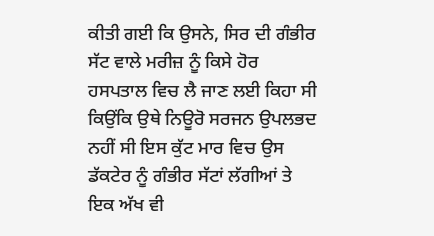ਕੀਤੀ ਗਈ ਕਿ ਉਸਨੇ, ਸਿਰ ਦੀ ਗੰਭੀਰ ਸੱਟ ਵਾਲੇ ਮਰੀਜ਼ ਨੂੰ ਕਿਸੇ ਹੋਰ ਹਸਪਤਾਲ ਵਿਚ ਲੈ ਜਾਣ ਲਈ ਕਿਹਾ ਸੀ ਕਿਉਂਕਿ ਉਥੇ ਨਿਊਰੋ ਸਰਜਨ ਉਪਲਭਦ ਨਹੀਂ ਸੀ ਇਸ ਕੁੱਟ ਮਾਰ ਵਿਚ ਉਸ ਡੱਕਟੇਰ ਨੂੰ ਗੰਭੀਰ ਸੱਟਾਂ ਲੱਗੀਆਂ ਤੇ ਇਕ ਅੱਖ ਵੀ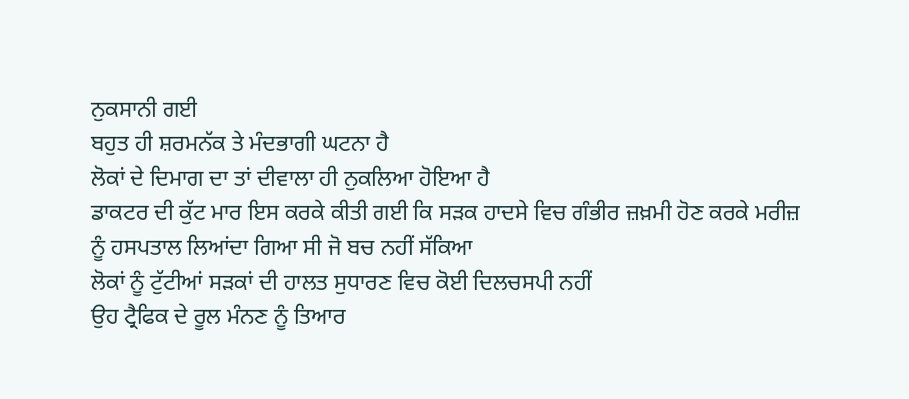ਨੁਕਸਾਨੀ ਗਈ
ਬਹੁਤ ਹੀ ਸ਼ਰਮਨੱਕ ਤੇ ਮੰਦਭਾਗੀ ਘਟਨਾ ਹੈ
ਲੋਕਾਂ ਦੇ ਦਿਮਾਗ ਦਾ ਤਾਂ ਦੀਵਾਲਾ ਹੀ ਨੁਕਲਿਆ ਹੋਇਆ ਹੈ
ਡਾਕਟਰ ਦੀ ਕੁੱਟ ਮਾਰ ਇਸ ਕਰਕੇ ਕੀਤੀ ਗਈ ਕਿ ਸੜਕ ਹਾਦਸੇ ਵਿਚ ਗੰਭੀਰ ਜ਼ਖ਼ਮੀ ਹੋਣ ਕਰਕੇ ਮਰੀਜ਼ ਨੂੰ ਹਸਪਤਾਲ ਲਿਆਂਦਾ ਗਿਆ ਸੀ ਜੋ ਬਚ ਨਹੀਂ ਸੱਕਿਆ
ਲੋਕਾਂ ਨੂੰ ਟੁੱਟੀਆਂ ਸੜਕਾਂ ਦੀ ਹਾਲਤ ਸੁਧਾਰਣ ਵਿਚ ਕੋਈ ਦਿਲਚਸਪੀ ਨਹੀਂ
ਉਹ ਟ੍ਰੈਫਿਕ ਦੇ ਰੂਲ ਮੰਨਣ ਨੂੰ ਤਿਆਰ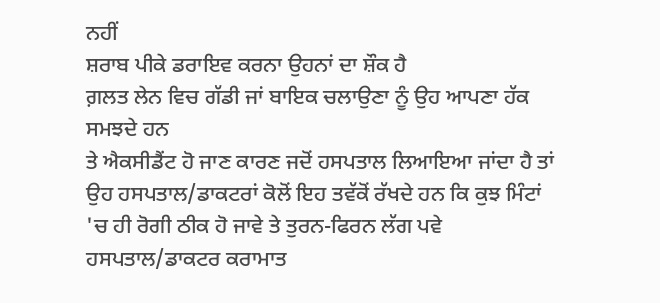ਨਹੀਂ
ਸ਼ਰਾਬ ਪੀਕੇ ਡਰਾਇਵ ਕਰਨਾ ਉਹਨਾਂ ਦਾ ਸ਼ੌਕ ਹੈ
ਗ਼ਲਤ ਲੇਨ ਵਿਚ ਗੱਡੀ ਜਾਂ ਬਾਇਕ ਚਲਾਉਣਾ ਨੂੰ ਉਹ ਆਪਣਾ ਹੱਕ ਸਮਝਦੇ ਹਨ
ਤੇ ਐਕਸੀਡੈਂਟ ਹੋ ਜਾਣ ਕਾਰਣ ਜਦੋਂ ਹਸਪਤਾਲ ਲਿਆਇਆ ਜਾਂਦਾ ਹੈ ਤਾਂ ਉਹ ਹਸਪਤਾਲ/ਡਾਕਟਰਾਂ ਕੋਲੋਂ ਇਹ ਤਵੱਕੋਂ ਰੱਖਦੇ ਹਨ ਕਿ ਕੁਝ ਮਿੰਟਾਂ 'ਚ ਹੀ ਰੋਗੀ ਠੀਕ ਹੋ ਜਾਵੇ ਤੇ ਤੁਰਨ-ਫਿਰਨ ਲੱਗ ਪਵੇ
ਹਸਪਤਾਲ/ਡਾਕਟਰ ਕਰਾਮਾਤ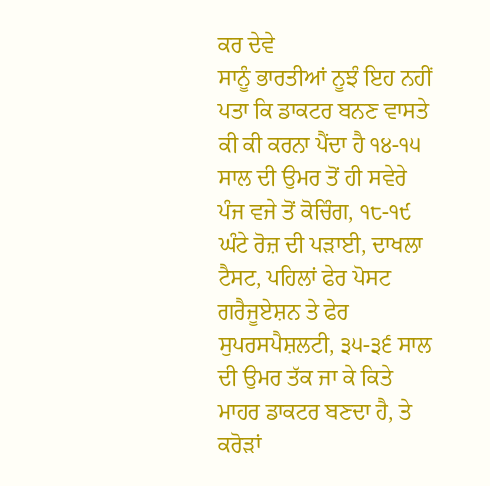ਕਰ ਦੇਵੇ
ਸਾਨੂੰ ਭਾਰਤੀਆਂ ਨੂਝੰ ਇਹ ਨਹੀਂ ਪਤਾ ਕਿ ਡਾਕਟਰ ਬਨਣ ਵਾਸਤੇ ਕੀ ਕੀ ਕਰਨਾ ਪੈਂਦਾ ਹੈ ੧੪-੧੫ ਸਾਲ ਦੀ ਉਮਰ ਤੋਂ ਹੀ ਸਵੇਰੇ ਪੰਜ ਵਜੇ ਤੋਂ ਕੋਚਿੰਗ, ੧੮-੧੯ ਘੰਟੇ ਰੋਜ਼ ਦੀ ਪੜਾਈ, ਦਾਖਲਾ ਟੈਸਟ, ਪਹਿਲਾਂ ਫੇਰ ਪੋਸਟ ਗਰੈਜੂਏਸ਼ਨ ਤੇ ਫੇਰ ਸੁਪਰਸਪੈਸ਼ਲਟੀ, ੩੫-੩੬ ਸਾਲ ਦੀ ਉਮਰ ਤੱਕ ਜਾ ਕੇ ਕਿਤੇ ਮਾਹਰ ਡਾਕਟਰ ਬਣਦਾ ਹੈ, ਤੇ ਕਰੋੜਾਂ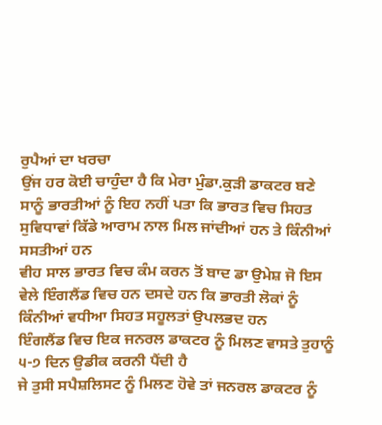ਰੁਪੈਆਂ ਦਾ ਖਰਚਾ
ਉਂਜ ਹਰ ਕੋਈ ਚਾਹੁੰਦਾ ਹੈ ਕਿ ਮੇਰਾ ਮੁੰਡਾ.ਕੁੜੀ ਡਾਕਟਰ ਬਣੇ
ਸਾਨੂੰ ਭਾਰਤੀਆਂ ਨੂੰ ਇਹ ਨਹੀਂ ਪਤਾ ਕਿ ਭਾਰਤ ਵਿਚ ਸਿਹਤ ਸੁਵਿਧਾਵਾਂ ਕਿੱਡੇ ਆਰਾਮ ਨਾਲ ਮਿਲ ਜਾਂਦੀਆਂ ਹਨ ਤੇ ਕਿੰਨੀਆਂ ਸਸਤੀਆਂ ਹਨ
ਵੀਹ ਸਾਲ ਭਾਰਤ ਵਿਚ ਕੰਮ ਕਰਨ ਤੋਂ ਬਾਦ ਡਾ ਉਮੇਸ਼ ਜੋ ਇਸ ਵੇਲੇ ਇੰਗਲੈਂਡ ਵਿਚ ਹਨ ਦਸਦੇ ਹਨ ਕਿ ਭਾਰਤੀ ਲੋਕਾਂ ਨੂੰ ਕਿੰਨੀਆਂ ਵਧੀਆ ਸਿਹਤ ਸਹੂਲਤਾਂ ਉਪਲਭਦ ਹਨ
ਇੰਗਲੈਂਡ ਵਿਚ ਇਕ ਜਨਰਲ ਡਾਕਟਰ ਨੂੰ ਮਿਲਣ ਵਾਸਤੇ ਤੁਹਾਨੂੰ ੫-੭ ਦਿਨ ਉਡੀਕ ਕਰਨੀ ਪੈਂਦੀ ਹੈ
ਜੇ ਤੁਸੀ ਸਪੈਸ਼ਲਿਸਟ ਨੂੰ ਮਿਲਣ ਹੋਵੇ ਤਾਂ ਜਨਰਲ ਡਾਕਟਰ ਨੂੰ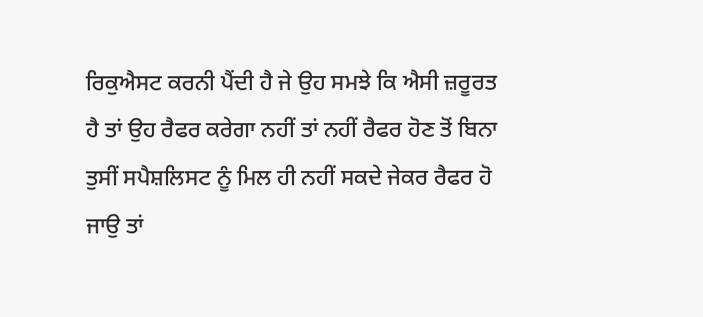ਰਿਕੁਐਸਟ ਕਰਨੀ ਪੈਂਦੀ ਹੈ ਜੇ ਉਹ ਸਮਝੇ ਕਿ ਐਸੀ ਜ਼ਰੂਰਤ ਹੈ ਤਾਂ ਉਹ ਰੈਫਰ ਕਰੇਗਾ ਨਹੀਂ ਤਾਂ ਨਹੀਂ ਰੈਫਰ ਹੋਣ ਤੋਂ ਬਿਨਾ ਤੁਸੀਂ ਸਪੈਸ਼ਲਿਸਟ ਨੂੰ ਮਿਲ ਹੀ ਨਹੀਂ ਸਕਦੇ ਜੇਕਰ ਰੈਫਰ ਹੋ ਜਾਉ ਤਾਂ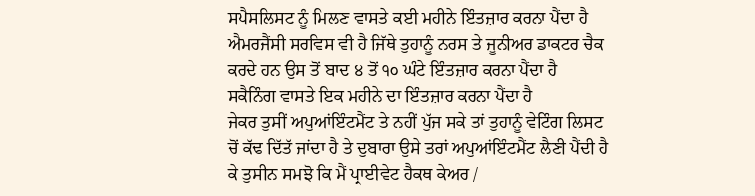ਸਪੈਸਲਿਸਟ ਨੂੰ ਮਿਲਣ ਵਾਸਤੇ ਕਈ ਮਹੀਨੇ ਇੰਤਜ਼ਾਰ ਕਰਨਾ ਪੈਂਦਾ ਹੈ
ਐਮਰਜੈਂਸੀ ਸਰਵਿਸ ਵੀ ਹੈ ਜਿੱਥੇ ਤੁਹਾਨੂੰ ਨਰਸ ਤੇ ਜੂਨੀਅਰ ਡਾਕਟਰ ਚੈਕ ਕਰਦੇ ਹਨ ਉਸ ਤੋਂ ਬਾਦ ੪ ਤੋਂ ੧੦ ਘੰਟੇ ਇੰਤਜ਼ਾਰ ਕਰਨਾ ਪੈਂਦਾ ਹੈ
ਸਕੈਨਿੰਗ ਵਾਸਤੇ ਇਕ ਮਹੀਨੇ ਦਾ ਇੰਤਜ਼ਾਰ ਕਰਨਾ ਪੈਂਦਾ ਹੈ
ਜੇਕਰ ਤੁਸੀਂ ਅਪੁਆਂਇੰਟਮੈਂਟ ਤੇ ਨਹੀਂ ਪੁੱਜ ਸਕੇ ਤਾਂ ਤੁਹਾਨੂੰ ਵੇਟਿੰਗ ਲਿਸਟ ਚੋਂ ਕੱਢ ਦਿੱਤੱ ਜਾਂਦਾ ਹੈ ਤੇ ਦੁਬਾਰਾ ਉਸੇ ਤਰਾਂ ਅਪੁਆਂਇੰਟਮੈਂਟ ਲੈਣੀ ਪੈਂਦੀ ਹੈ
ਕੇ ਤੁਸੀਨ ਸਮਝੋ ਕਿ ਮੈਂ ਪ੍ਰਾਈਵੇਟ ਹੈਕਥ ਕੇਅਰ /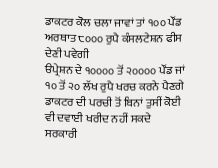ਡਾਕਟਰ ਕੋਲ ਚਲਾ ਜਾਵਾਂ ਤਾਂ ੧੦੦ ਪੌਂਡ ਅਰਥਾਤ ੮੦੦੦ ਰੁਪੈ ਕੰਸਲਟੇਸ਼ਨ ਫੀਸ ਦੇਣੀ ਪਵੇਗੀ
ੳਪ੍ਰੇਸ਼ਨ ਦੇ ੧੦੦੦੦ ਤੋਂ ੨੦੦੦੦ ਪੌਂਡ ਜਾਂ ੧੦ ਤੋਂ ੨੦ ਲੱਖ ਰੁਪੈ ਖਰਚ ਕਰਨੇ ਪੈਣਗੇ
ਡਾਕਟਰ ਦੀ ਪਰਚੀ ਤੋਂ ਬਿਨਾਂ ਤੁਸੀਂ ਕੋਈ ਵੀ ਦਵਾਈ ਖਰੀਦ ਨਹੀਂ ਸਕਦੇ
ਸਰਕਾਰੀ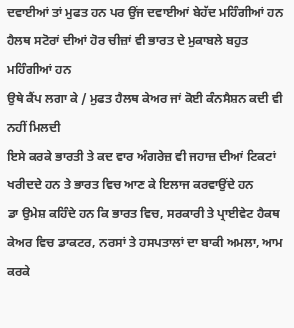ਦਵਾਈਆਂ ਤਾਂ ਮੁਫਤ ਹਨ ਪਰ ਉਂਜ ਦਵਾਈਆਂ ਬੇਹੱਦ ਮਹਿੰਗੀਆਂ ਹਨ
ਹੈਲਥ ਸਟੋਰਾਂ ਦੀਆਂ ਹੋਰ ਚੀਜ਼ਾਂ ਵੀ ਭਾਰਤ ਦੇ ਮੁਕਾਬਲੇ ਬਹੁਤ ਮਹਿੰਗੀਆਂ ਹਨ
ਉਥੇ ਕੈਂਪ ਲਗਾ ਕੇ / ਮੁਫਤ ਹੈਲਥ ਕੇਅਰ ਜਾਂ ਕੋਈ ਕੰਨਸੈਸ਼ਨ ਕਦੀ ਵੀ ਨਹੀਂ ਮਿਲਦੀ
ਇਸੇ ਕਰਕੇ ਭਾਰਤੀ ਤੇ ਕਦ ਵਾਰ ਅੰਗਰੇਜ਼ ਵੀ ਜਹਾਜ਼ ਦੀਆਂ ਟਿਕਟਾਂ ਖਰੀਦਦੇ ਹਨ ਤੇ ਭਾਰਤ ਵਿਚ ਆਣ ਕੇ ਇਲਾਜ ਕਰਵਾਉਂਦੇ ਹਨ
ਡਾ ਉਮੇਸ਼ ਕਹਿੰਦੇ ਹਨ ਕਿ ਭਾਰਤ ਵਿਚ, ਸਰਕਾਰੀ ਤੇ ਪ੍ਰਾਈਵੇਟ ਹੈਕਥ ਕੇਅਰ ਵਿਚ ਡਾਕਟਰ, ਨਰਸਾਂ ਤੇ ਹਸਪਤਾਲਾਂ ਦਾ ਬਾਕੀ ਅਮਲਾ, ਆਮ ਕਰਕੇ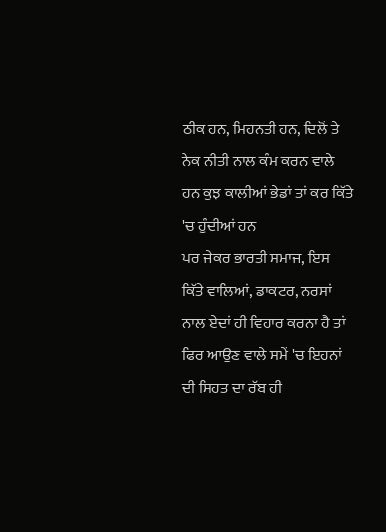ਠੀਕ ਹਨ, ਮਿਹਨਤੀ ਹਨ, ਦਿਲੋਂ ਤੇ ਨੇਕ ਨੀਤੀ ਨਾਲ ਕੰਮ ਕਰਨ ਵਾਲੇ ਹਨ ਕੁਝ ਕਾਲੀਆਂ ਭੇਡਾਂ ਤਾਂ ਕਰ ਕਿੱਤੇ 'ਚ ਹੁੰਦੀਆਂ ਹਨ
ਪਰ ਜੇਕਰ ਭਾਰਤੀ ਸਮਾਜ, ਇਸ ਕਿੱਤੇ ਵਾਲਿਆਂ, ਡਾਕਟਰ, ਨਰਸਾਂ ਨਾਲ ਏਦਾਂ ਹੀ ਵਿਹਾਰ ਕਰਨਾ ਹੈ ਤਾਂ ਫਿਰ ਆਉਣ ਵਾਲੇ ਸਮੇਂ 'ਚ ਇਹਨਾਂ ਦੀ ਸਿਹਤ ਦਾ ਰੱਬ ਹੀ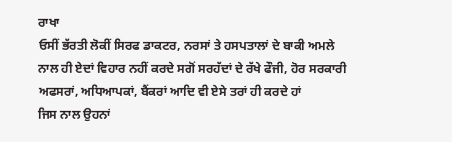ਰਾਖਾ
ਓਸੀਂ ਭੱਰਤੀ ਲੋਕੀਂ ਸਿਰਫ ਡਾਕਟਰ, ਨਰਸਾਂ ਤੇ ਹਸਪਤਾਲਾਂ ਦੇ ਬਾਕੀ ਅਮਲੇ ਨਾਲ ਹੀ ਏਦਾਂ ਵਿਹਾਰ ਨਹੀਂ ਕਰਦੇ ਸਗੋਂ ਸਰਹੱਦਾਂ ਦੇ ਰੱਖੇ ਫੌਜੀ, ਹੋਰ ਸਰਕਾਰੀ ਅਫਸਰਾਂ, ਅਧਿਆਪਕਾਂ, ਬੈਂਕਰਾਂ ਆਦਿ ਵੀ ਏਸੇ ਤਰਾਂ ਹੀ ਕਰਦੇ ਹਾਂ
ਜਿਸ ਨਾਲ ਉਹਨਾਂ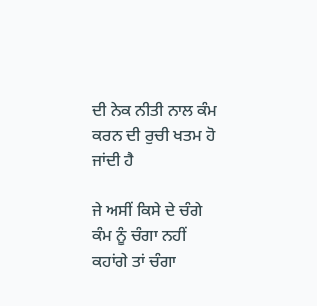ਦੀ ਨੇਕ ਨੀਤੀ ਨਾਲ ਕੰਮ ਕਰਨ ਦੀ ਰੁਚੀ ਖਤਮ ਹੋ ਜਾਂਦੀ ਹੈ

ਜੇ ਅਸੀਂ ਕਿਸੇ ਦੇ ਚੰਗੇ ਕੰਮ ਨੂੰ ਚੰਗਾ ਨਹੀਂ ਕਹਾਂਗੇ ਤਾਂ ਚੰਗਾ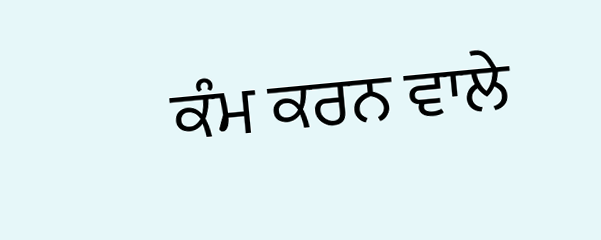ਕੰਮ ਕਰਨ ਵਾਲੇ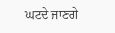ਘਟਦੇ ਜਾਣਗੇ